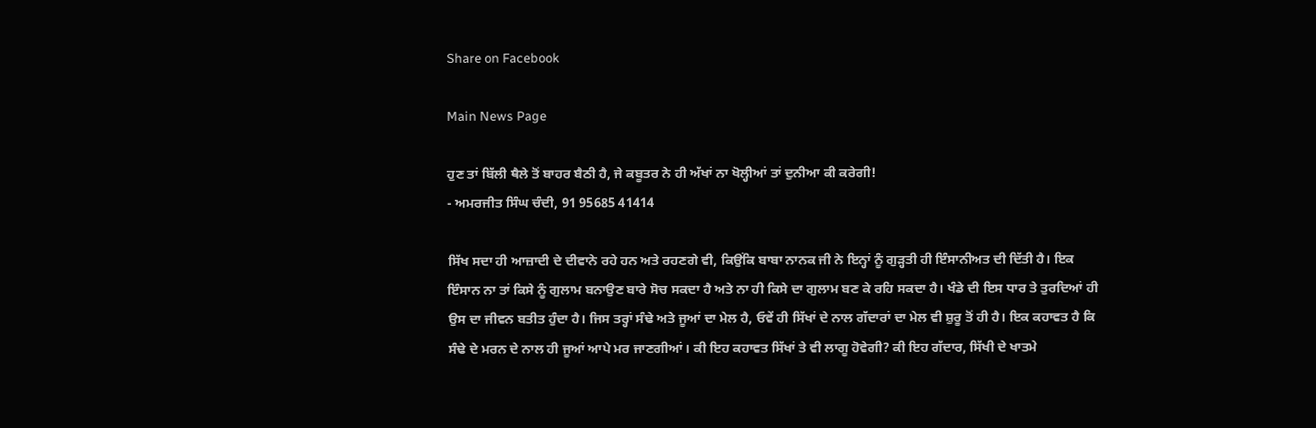Share on Facebook

Main News Page

ਹੁਣ ਤਾਂ ਬਿੱਲੀ ਥੈਲੇ ਤੋਂ ਬਾਹਰ ਬੈਠੀ ਹੈ, ਜੇ ਕਬੂਤਰ ਨੇ ਹੀ ਅੱਖਾਂ ਨਾ ਖੋਲ੍ਹੀਆਂ ਤਾਂ ਦੁਨੀਆ ਕੀ ਕਰੇਗੀ!
- ਅਮਰਜੀਤ ਸਿੰਘ ਚੰਦੀ, 91 95685 41414

ਸਿੱਖ ਸਦਾ ਹੀ ਆਜ਼ਾਦੀ ਦੇ ਦੀਵਾਨੇ ਰਹੇ ਹਨ ਅਤੇ ਰਹਣਗੇ ਵੀ, ਕਿਉਂਕਿ ਬਾਬਾ ਨਾਨਕ ਜੀ ਨੇ ਇਨ੍ਹਾਂ ਨੂੰ ਗੁੜ੍ਹਤੀ ਹੀ ਇੰਸਾਨੀਅਤ ਦੀ ਦਿੱਤੀ ਹੈ। ਇਕ ਇੰਸਾਨ ਨਾ ਤਾਂ ਕਿਸੇ ਨੂੰ ਗੁਲਾਮ ਬਨਾਉਣ ਬਾਰੇ ਸੋਚ ਸਕਦਾ ਹੈ ਅਤੇ ਨਾ ਹੀ ਕਿਸੇ ਦਾ ਗੁਲਾਮ ਬਣ ਕੇ ਰਹਿ ਸਕਦਾ ਹੈ। ਖੰਡੇ ਦੀ ਇਸ ਧਾਰ ਤੇ ਤੁਰਦਿਆਂ ਹੀ ਉਸ ਦਾ ਜੀਵਨ ਬਤੀਤ ਹੁੰਦਾ ਹੈ। ਜਿਸ ਤਰ੍ਹਾਂ ਸੰਢੇ ਅਤੇ ਜੂਆਂ ਦਾ ਮੇਲ ਹੈ, ਓਵੇਂ ਹੀ ਸਿੱਖਾਂ ਦੇ ਨਾਲ ਗੱਦਾਰਾਂ ਦਾ ਮੇਲ ਵੀ ਸ਼ੁਰੂ ਤੋਂ ਹੀ ਹੈ। ਇਕ ਕਹਾਵਤ ਹੈ ਕਿ ਸੰਢੇ ਦੇ ਮਰਨ ਦੇ ਨਾਲ ਹੀ ਜੂਆਂ ਆਪੇ ਮਰ ਜਾਣਗੀਆਂ। ਕੀ ਇਹ ਕਹਾਵਤ ਸਿੱਖਾਂ ਤੇ ਵੀ ਲਾਗੂ ਹੋਵੇਗੀ? ਕੀ ਇਹ ਗੱਦਾਰ, ਸਿੱਖੀ ਦੇ ਖਾਤਮੇ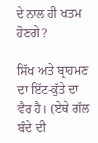ਦੇ ਨਾਲ ਹੀ ਖਤਮ ਹੋਣਗੇ?

ਸਿੱਖ ਅਤੇ ਬ੍ਰਾਹਮਣ ਦਾ ਇੱਟ-ਕੁੱਤੇ ਦਾ ਵੈਰ ਹੈ। (ਏਥੇ ਗੱਲ ਬੰਦੇ ਦੀ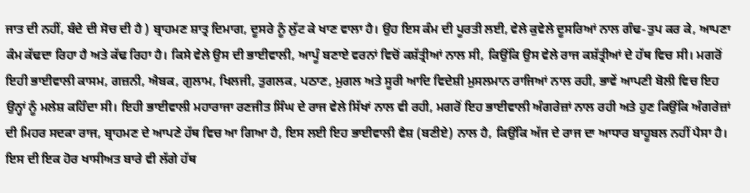ਜਾਤ ਦੀ ਨਹੀਂ, ਬੰਦੇ ਦੀ ਸੋਚ ਦੀ ਹੈ ) ਬ੍ਰਾਹਮਣ ਸ਼ਾਤ੍ਰ ਦਿਮਾਗ, ਦੂਸਰੇ ਨੂੰ ਲੁੱਟ ਕੇ ਖਾਣ ਵਾਲਾ ਹੈ। ਉਹ ਇਸ ਕੰਮ ਦੀ ਪੂਰਤੀ ਲਈ, ਵੇਲੇ ਕੁਵੇਲੇ ਦੂਸਰਿਆਂ ਨਾਲ ਗੰਢ-ਤੁਪ ਕਰ ਕੇ, ਆਪਣਾ ਕੰਮ ਕੱਢਦਾ ਰਿਹਾ ਹੈ ਅਤੇ ਕੱਢ ਰਿਹਾ ਹੈ। ਕਿਸੇ ਵੇਲੇ ਉਸ ਦੀ ਭਾਈਵਾਲੀ, ਆਪੂੰ ਬਣਾਏ ਵਰਨਾਂ ਵਿਚੋਂ ਕਸ਼ੱਤ੍ਰੀਆਂ ਨਾਲ ਸੀ, ਕਿਉਂਕਿ ਉਸ ਵੇਲੇ ਰਾਜ ਕਸ਼ੱਤ੍ਰੀਆਂ ਦੇ ਹੱਥ ਵਿਚ ਸੀ। ਮਗਰੋਂ ਇਹੀ ਭਾਈਵਾਲੀ ਕਾਸਮ, ਗਜ਼ਨੀ, ਐਬਕ, ਗੁਲਾਮ, ਖਿਲਜੀ, ਤੁਗਲਕ, ਪਠਾਣ, ਮੁਗਲ ਅਤੇ ਸੂਰੀ ਆਦਿ ਵਿਦੇਸ਼ੀ ਮੁਸਲਮਾਨ ਰਾਜਿਆਂ ਨਾਲ ਰਹੀ, ਭਾਵੇਂ ਆਪਣੀ ਬੋਲੀ ਵਿਚ ਇਹ ਉਨ੍ਹਾਂ ਨੂੰ ਮਲੇਸ਼ ਕਹਿੰਦਾ ਸੀ। ਇਹੀ ਭਾਈਵਾਲੀ ਮਹਾਰਾਜਾ ਰਣਜੀਤ ਸਿੰਘ ਦੇ ਰਾਜ ਵੇਲੇ ਸਿੱਖਾਂ ਨਾਲ ਵੀ ਰਹੀ, ਮਗਰੋਂ ਇਹ ਭਾਈਵਾਲੀ ਅੰਗਰੇਜ਼ਾਂ ਨਾਲ ਰਹੀ ਅਤੇ ਹੁਣ ਕਿਉਂਕਿ ਅੰਗਰੇਜ਼ਾਂ ਦੀ ਮਿਹਰ ਸਦਕਾ ਰਾਜ, ਬ੍ਰਾਹਮਣ ਦੇ ਆਪਣੇ ਹੱਥ ਵਿਚ ਆ ਗਿਆ ਹੈ, ਇਸ ਲਈ ਇਹ ਭਾਈਵਾਲੀ ਵੈਸ਼ (ਬਣੀਏ) ਨਾਲ ਹੈ, ਕਿਉਂਕਿ ਅੱਜ ਦੇ ਰਾਜ ਦਾ ਆਧਾਰ ਬਾਹੂਬਲ ਨਹੀਂ ਪੈਸਾ ਹੈ। ਇਸ ਦੀ ਇਕ ਹੋਰ ਖਾਸੀਅਤ ਬਾਰੇ ਵੀ ਲੱਗੇ ਹੱਥ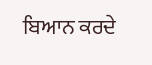ਬਿਆਨ ਕਰਦੇ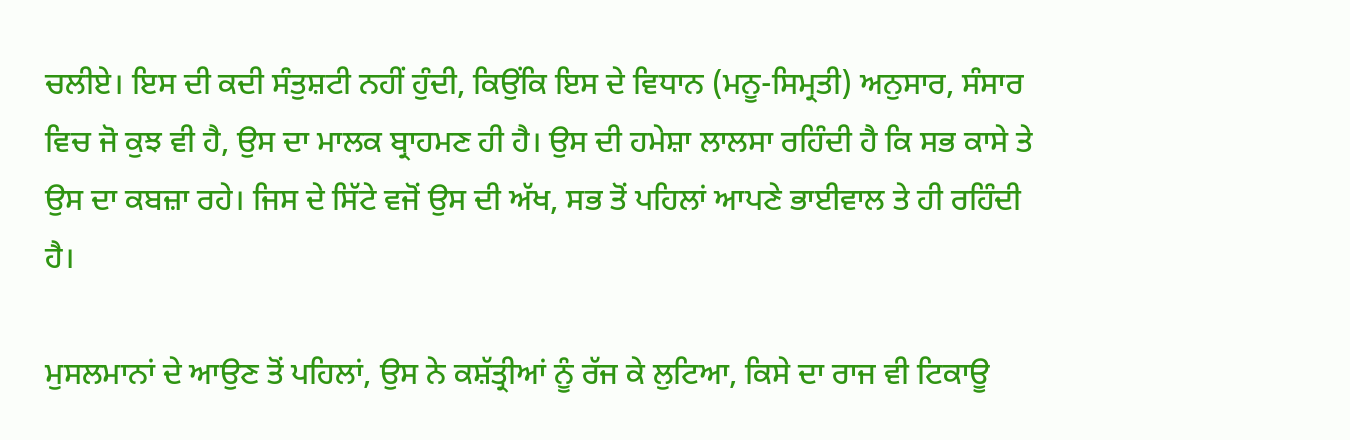ਚਲੀਏ। ਇਸ ਦੀ ਕਦੀ ਸੰਤੁਸ਼ਟੀ ਨਹੀਂ ਹੁੰਦੀ, ਕਿਉਂਕਿ ਇਸ ਦੇ ਵਿਧਾਨ (ਮਨੂ-ਸਿਮ੍ਰਤੀ) ਅਨੁਸਾਰ, ਸੰਸਾਰ ਵਿਚ ਜੋ ਕੁਝ ਵੀ ਹੈ, ਉਸ ਦਾ ਮਾਲਕ ਬ੍ਰਾਹਮਣ ਹੀ ਹੈ। ਉਸ ਦੀ ਹਮੇਸ਼ਾ ਲਾਲਸਾ ਰਹਿੰਦੀ ਹੈ ਕਿ ਸਭ ਕਾਸੇ ਤੇ ਉਸ ਦਾ ਕਬਜ਼ਾ ਰਹੇ। ਜਿਸ ਦੇ ਸਿੱਟੇ ਵਜੋਂ ਉਸ ਦੀ ਅੱਖ, ਸਭ ਤੋਂ ਪਹਿਲਾਂ ਆਪਣੇ ਭਾਈਵਾਲ ਤੇ ਹੀ ਰਹਿੰਦੀ ਹੈ।

ਮੁਸਲਮਾਨਾਂ ਦੇ ਆਉਣ ਤੋਂ ਪਹਿਲਾਂ, ਉਸ ਨੇ ਕਸ਼ੱਤ੍ਰੀਆਂ ਨੂੰ ਰੱਜ ਕੇ ਲੁਟਿਆ, ਕਿਸੇ ਦਾ ਰਾਜ ਵੀ ਟਿਕਾਊ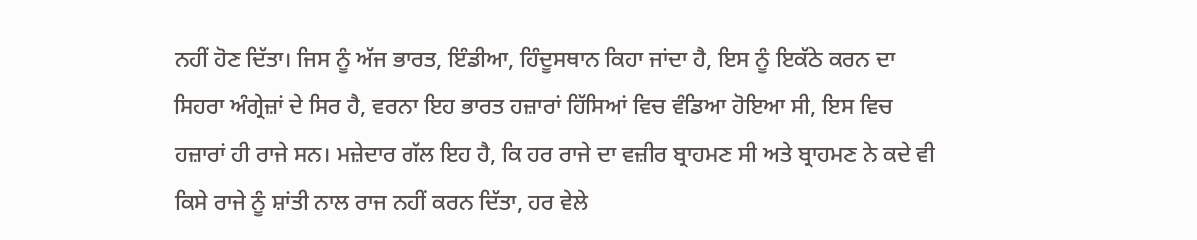ਨਹੀਂ ਹੋਣ ਦਿੱਤਾ। ਜਿਸ ਨੂੰ ਅੱਜ ਭਾਰਤ, ਇੰਡੀਆ, ਹਿੰਦੂਸਥਾਨ ਕਿਹਾ ਜਾਂਦਾ ਹੈ, ਇਸ ਨੂੰ ਇਕੱਠੇ ਕਰਨ ਦਾ ਸਿਹਰਾ ਅੰਗ੍ਰੇਜ਼ਾਂ ਦੇ ਸਿਰ ਹੈ, ਵਰਨਾ ਇਹ ਭਾਰਤ ਹਜ਼ਾਰਾਂ ਹਿੱਸਿਆਂ ਵਿਚ ਵੰਡਿਆ ਹੋਇਆ ਸੀ, ਇਸ ਵਿਚ ਹਜ਼ਾਰਾਂ ਹੀ ਰਾਜੇ ਸਨ। ਮਜ਼ੇਦਾਰ ਗੱਲ ਇਹ ਹੈ, ਕਿ ਹਰ ਰਾਜੇ ਦਾ ਵਜ਼ੀਰ ਬ੍ਰਾਹਮਣ ਸੀ ਅਤੇ ਬ੍ਰਾਹਮਣ ਨੇ ਕਦੇ ਵੀ ਕਿਸੇ ਰਾਜੇ ਨੂੰ ਸ਼ਾਂਤੀ ਨਾਲ ਰਾਜ ਨਹੀਂ ਕਰਨ ਦਿੱਤਾ, ਹਰ ਵੇਲੇ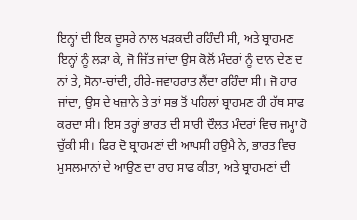ਇਨ੍ਹਾਂ ਦੀ ਇਕ ਦੂਸਰੇ ਨਾਲ ਖੜਕਦੀ ਰਹਿੰਦੀ ਸੀ, ਅਤੇ ਬ੍ਰਾਹਮਣ ਇਨ੍ਹਾਂ ਨੂੰ ਲੜਾ ਕੇ, ਜੋ ਜਿੱਤ ਜਾਂਦਾ ਉਸ ਕੋਲੋਂ ਮੰਦਰਾਂ ਨੂੰ ਦਾਨ ਦੇਣ ਦ ਨਾਂ ਤੇ, ਸੋਨਾ-ਚਾਂਦੀ, ਹੀਰੇ-ਜਵਾਹਰਾਤ ਲੈਂਦਾ ਰਹਿੰਦਾ ਸੀ। ਜੋ ਹਾਰ ਜਾਂਦਾ, ਉਸ ਦੇ ਖਜ਼ਾਨੇ ਤੇ ਤਾਂ ਸਭ ਤੋਂ ਪਹਿਲਾਂ ਬ੍ਰਾਹਮਣ ਹੀ ਹੱਥ ਸਾਫ ਕਰਦਾ ਸੀ। ਇਸ ਤਰ੍ਹਾਂ ਭਾਰਤ ਦੀ ਸਾਰੀ ਦੌਲਤ ਮੰਦਰਾਂ ਵਿਚ ਜਮ੍ਹਾ ਹੋ ਚੁੱਕੀ ਸੀ। ਫਿਰ ਦੋ ਬ੍ਰਾਹਮਣਾਂ ਦੀ ਆਪਸੀ ਹਉਮੈ ਨੇ, ਭਾਰਤ ਵਿਚ ਮੁਸਲਮਾਨਾਂ ਦੇ ਆਉਣ ਦਾ ਰਾਹ ਸਾਫ ਕੀਤਾ, ਅਤੇ ਬ੍ਰਾਹਮਣਾਂ ਦੀ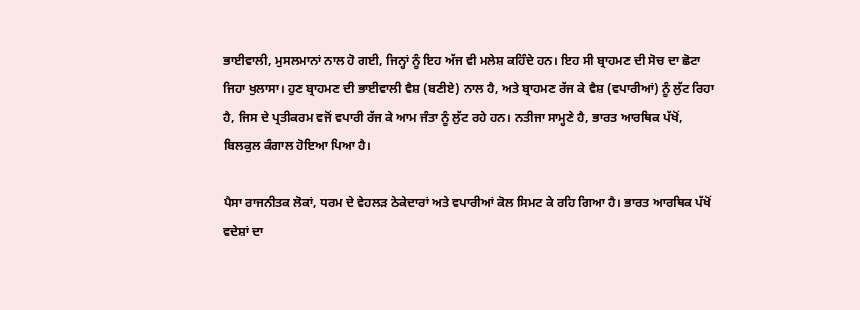ਭਾਈਵਾਲੀ, ਮੁਸਲਮਾਨਾਂ ਨਾਲ ਹੋ ਗਈ, ਜਿਨ੍ਹਾਂ ਨੂੰ ਇਹ ਅੱਜ ਵੀ ਮਲੇਸ਼ ਕਹਿੰਦੇ ਹਨ। ਇਹ ਸੀ ਬ੍ਰਾਹਮਣ ਦੀ ਸੋਚ ਦਾ ਛੋਟਾ ਜਿਹਾ ਖੁਲਾਸਾ। ਹੁਣ ਬ੍ਰਾਹਮਣ ਦੀ ਭਾਈਵਾਲੀ ਵੈਸ਼ (ਬਣੀਏ) ਨਾਲ ਹੈ, ਅਤੇ ਬ੍ਰਾਹਮਣ ਰੱਜ ਕੇ ਵੈਸ਼ (ਵਪਾਰੀਆਂ) ਨੂੰ ਲੁੱਟ ਰਿਹਾ ਹੈ, ਜਿਸ ਦੇ ਪ੍ਰਤੀਕਰਮ ਵਜੋਂ ਵਪਾਰੀ ਰੱਜ ਕੇ ਆਮ ਜੰਤਾ ਨੂੰ ਲੁੱਟ ਰਹੇ ਹਨ। ਨਤੀਜਾ ਸਾਮ੍ਹਣੇ ਹੈ, ਭਾਰਤ ਆਰਥਿਕ ਪੱਖੋਂ, ਬਿਲਕੁਲ ਕੰਗਾਲ ਹੋਇਆ ਪਿਆ ਹੈ।

ਪੈਸਾ ਰਾਜਨੀਤਕ ਲੋਕਾਂ, ਧਰਮ ਦੇ ਵੇਹਲੜ ਠੇਕੇਦਾਰਾਂ ਅਤੇ ਵਪਾਰੀਆਂ ਕੋਲ ਸਿਮਟ ਕੇ ਰਹਿ ਗਿਆ ਹੈ। ਭਾਰਤ ਆਰਥਿਕ ਪੱਖੋਂ ਵਦੇਸ਼ਾਂ ਦਾ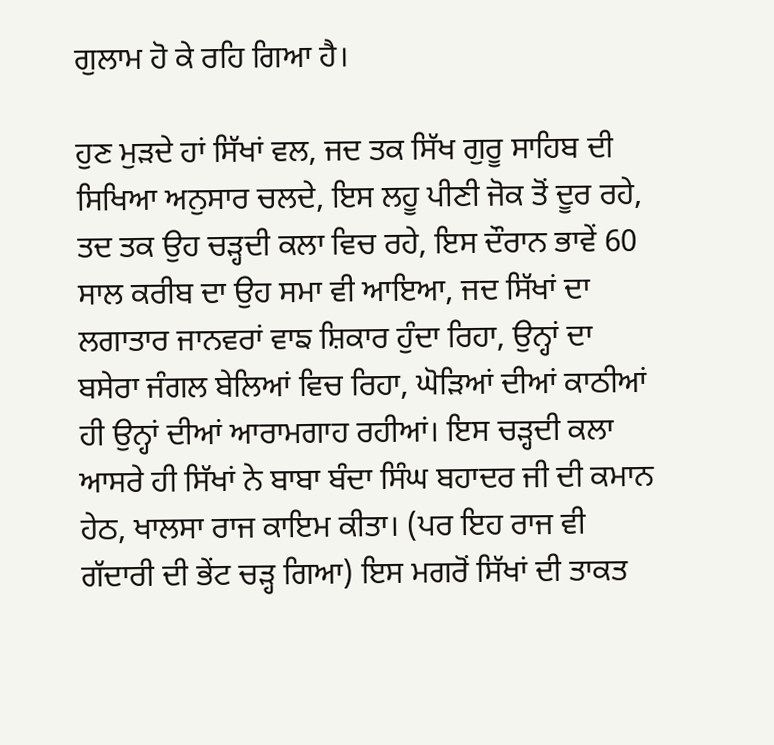ਗੁਲਾਮ ਹੋ ਕੇ ਰਹਿ ਗਿਆ ਹੈ।

ਹੁਣ ਮੁੜਦੇ ਹਾਂ ਸਿੱਖਾਂ ਵਲ, ਜਦ ਤਕ ਸਿੱਖ ਗੁਰੂ ਸਾਹਿਬ ਦੀ ਸਿਖਿਆ ਅਨੁਸਾਰ ਚਲਦੇ, ਇਸ ਲਹੂ ਪੀਣੀ ਜੋਕ ਤੋਂ ਦੂਰ ਰਹੇ, ਤਦ ਤਕ ਉਹ ਚੜ੍ਹਦੀ ਕਲਾ ਵਿਚ ਰਹੇ, ਇਸ ਦੌਰਾਨ ਭਾਵੇਂ 60 ਸਾਲ ਕਰੀਬ ਦਾ ਉਹ ਸਮਾ ਵੀ ਆਇਆ, ਜਦ ਸਿੱਖਾਂ ਦਾ ਲਗਾਤਾਰ ਜਾਨਵਰਾਂ ਵਾਙ ਸ਼ਿਕਾਰ ਹੁੰਦਾ ਰਿਹਾ, ਉਨ੍ਹਾਂ ਦਾ ਬਸੇਰਾ ਜੰਗਲ ਬੇਲਿਆਂ ਵਿਚ ਰਿਹਾ, ਘੋੜਿਆਂ ਦੀਆਂ ਕਾਠੀਆਂ ਹੀ ਉਨ੍ਹਾਂ ਦੀਆਂ ਆਰਾਮਗਾਹ ਰਹੀਆਂ। ਇਸ ਚੜ੍ਹਦੀ ਕਲਾ ਆਸਰੇ ਹੀ ਸਿੱਖਾਂ ਨੇ ਬਾਬਾ ਬੰਦਾ ਸਿੰਘ ਬਹਾਦਰ ਜੀ ਦੀ ਕਮਾਨ ਹੇਠ, ਖਾਲਸਾ ਰਾਜ ਕਾਇਮ ਕੀਤਾ। (ਪਰ ਇਹ ਰਾਜ ਵੀ ਗੱਦਾਰੀ ਦੀ ਭੇਂਟ ਚੜ੍ਹ ਗਿਆ) ਇਸ ਮਗਰੋਂ ਸਿੱਖਾਂ ਦੀ ਤਾਕਤ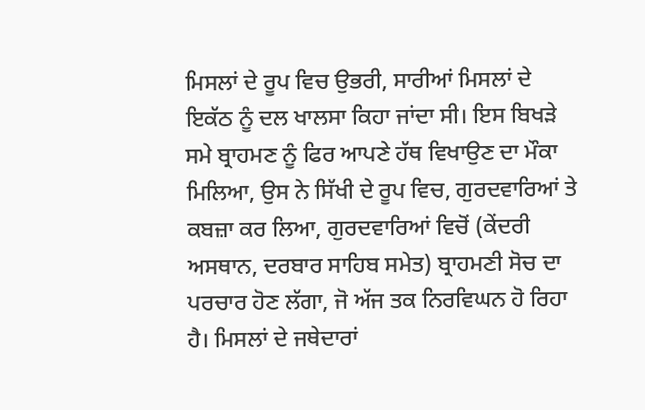ਮਿਸਲਾਂ ਦੇ ਰੂਪ ਵਿਚ ਉਭਰੀ, ਸਾਰੀਆਂ ਮਿਸਲਾਂ ਦੇ ਇਕੱਠ ਨੂੰ ਦਲ ਖਾਲਸਾ ਕਿਹਾ ਜਾਂਦਾ ਸੀ। ਇਸ ਬਿਖੜੇ ਸਮੇ ਬ੍ਰਾਹਮਣ ਨੂੰ ਫਿਰ ਆਪਣੇ ਹੱਥ ਵਿਖਾਉਣ ਦਾ ਮੌਕਾ ਮਿਲਿਆ, ਉਸ ਨੇ ਸਿੱਖੀ ਦੇ ਰੂਪ ਵਿਚ, ਗੁਰਦਵਾਰਿਆਂ ਤੇ ਕਬਜ਼ਾ ਕਰ ਲਿਆ, ਗੁਰਦਵਾਰਿਆਂ ਵਿਚੋਂ (ਕੇਂਦਰੀ ਅਸਥਾਨ, ਦਰਬਾਰ ਸਾਹਿਬ ਸਮੇਤ) ਬ੍ਰਾਹਮਣੀ ਸੋਚ ਦਾ ਪਰਚਾਰ ਹੋਣ ਲੱਗਾ, ਜੋ ਅੱਜ ਤਕ ਨਿਰਵਿਘਨ ਹੋ ਰਿਹਾ ਹੈ। ਮਿਸਲਾਂ ਦੇ ਜਥੇਦਾਰਾਂ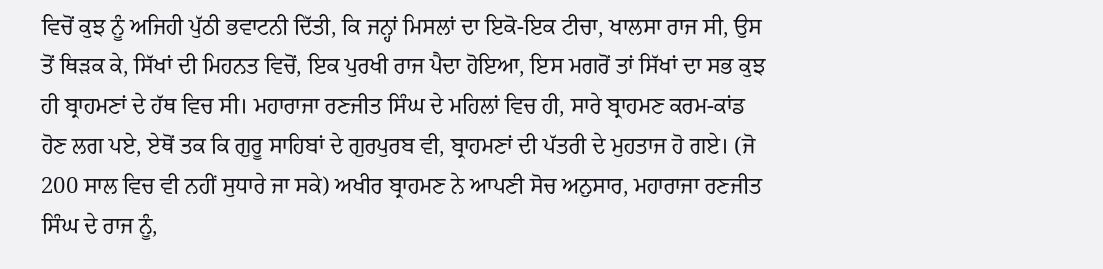ਵਿਚੋਂ ਕੁਝ ਨੂੰ ਅਜਿਹੀ ਪੁੱਠੀ ਭਵਾਟਨੀ ਦਿੱਤੀ, ਕਿ ਜਨ੍ਹਾਂ ਮਿਸਲਾਂ ਦਾ ਇਕੋ-ਇਕ ਟੀਚਾ, ਖਾਲਸਾ ਰਾਜ ਸੀ, ਉਸ ਤੋਂ ਥਿੜਕ ਕੇ, ਸਿੱਖਾਂ ਦੀ ਮਿਹਨਤ ਵਿਚੋਂ, ਇਕ ਪੁਰਖੀ ਰਾਜ ਪੈਦਾ ਹੋਇਆ, ਇਸ ਮਗਰੋਂ ਤਾਂ ਸਿੱਖਾਂ ਦਾ ਸਭ ਕੁਝ ਹੀ ਬ੍ਰਾਹਮਣਾਂ ਦੇ ਹੱਥ ਵਿਚ ਸੀ। ਮਹਾਰਾਜਾ ਰਣਜੀਤ ਸਿੰਘ ਦੇ ਮਹਿਲਾਂ ਵਿਚ ਹੀ, ਸਾਰੇ ਬ੍ਰਾਹਮਣ ਕਰਮ-ਕਾਂਡ ਹੋਣ ਲਗ ਪਏ, ਏਥੋਂ ਤਕ ਕਿ ਗੁਰੂ ਸਾਹਿਬਾਂ ਦੇ ਗੁਰਪੁਰਬ ਵੀ, ਬ੍ਰਾਹਮਣਾਂ ਦੀ ਪੱਤਰੀ ਦੇ ਮੁਹਤਾਜ ਹੋ ਗਏ। (ਜੋ 200 ਸਾਲ ਵਿਚ ਵੀ ਨਹੀਂ ਸੁਧਾਰੇ ਜਾ ਸਕੇ) ਅਖੀਰ ਬ੍ਰਾਹਮਣ ਨੇ ਆਪਣੀ ਸੋਚ ਅਨੁਸਾਰ, ਮਹਾਰਾਜਾ ਰਣਜੀਤ ਸਿੰਘ ਦੇ ਰਾਜ ਨੂੰ,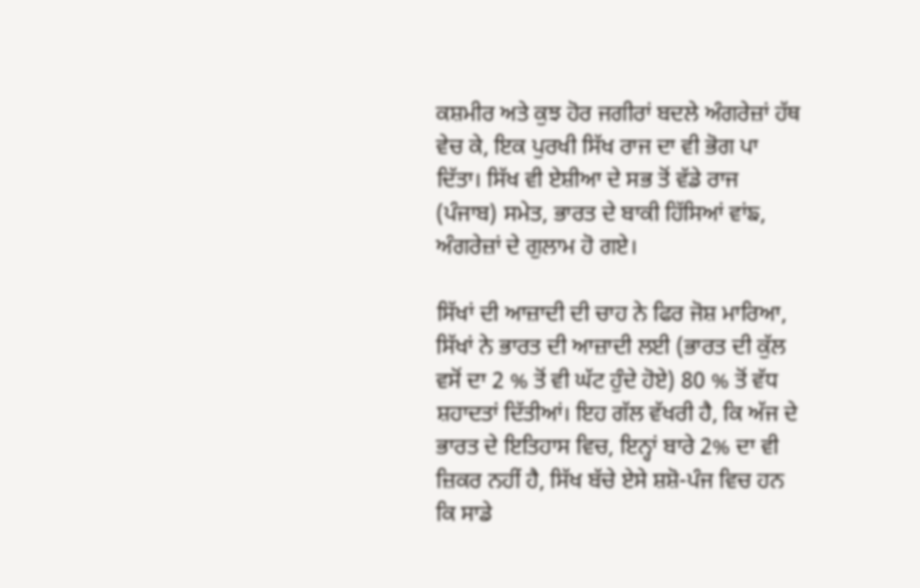ਕਸ਼ਮੀਰ ਅਤੇ ਕੁਝ ਹੋਰ ਜਗੀਰਾਂ ਬਦਲੇ ਅੰਗਰੇਜ਼ਾਂ ਹੱਥ ਵੇਚ ਕੇ, ਇਕ ਪੁਰਖੀ ਸਿੱਖ ਰਾਜ ਦਾ ਵੀ ਭੋਗ ਪਾ ਦਿੱਤਾ। ਸਿੱਖ ਵੀ ਏਸ਼ੀਆ ਦੇ ਸਭ ਤੋਂ ਵੱਡੇ ਰਾਜ (ਪੰਜਾਬ) ਸਮੇਤ, ਭਾਰਤ ਦੇ ਬਾਕੀ ਹਿੱਸਿਆਂ ਵਾਂਙ, ਅੰਗਰੇਜ਼ਾਂ ਦੇ ਗੁਲਾਮ ਹੋ ਗਏ।

ਸਿੱਖਾਂ ਦੀ ਆਜ਼ਾਦੀ ਦੀ ਚਾਹ ਨੇ ਫਿਰ ਜੋਸ਼ ਮਾਰਿਆ, ਸਿੱਖਾਂ ਨੇ ਭਾਰਤ ਦੀ ਆਜ਼ਾਦੀ ਲਈ (ਭਾਰਤ ਦੀ ਕੁੱਲ ਵਸੋਂ ਦਾ 2 % ਤੋਂ ਵੀ ਘੱਟ ਹੁੰਦੇ ਹੋਏ) 80 % ਤੋਂ ਵੱਧ ਸ਼ਹਾਦਤਾਂ ਦਿੱਤੀਆਂ। ਇਹ ਗੱਲ ਵੱਖਰੀ ਹੈ, ਕਿ ਅੱਜ ਦੇ ਭਾਰਤ ਦੇ ਇਤਿਹਾਸ ਵਿਚ, ਇਨ੍ਹਾਂ ਬਾਰੇ 2% ਦਾ ਵੀ ਜ਼ਿਕਰ ਨਹੀਂ ਹੈ, ਸਿੱਖ ਬੱਚੇ ਏਸੇ ਸ਼ਸ਼ੋ-ਪੰਜ ਵਿਚ ਹਨ ਕਿ ਸਾਡੇ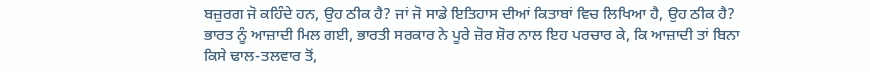ਬਜ਼ੁਰਗ ਜੋ ਕਹਿੰਦੇ ਹਨ, ਉਹ ਠੀਕ ਹੈ? ਜਾਂ ਜੋ ਸਾਡੇ ਇਤਿਹਾਸ ਦੀਆਂ ਕਿਤਾਬਾਂ ਵਿਚ ਲਿਖਿਆ ਹੈ, ਉਹ ਠੀਕ ਹੈ? ਭਾਰਤ ਨੂੰ ਆਜ਼ਾਦੀ ਮਿਲ ਗਈ, ਭਾਰਤੀ ਸਰਕਾਰ ਨੇ ਪੂਰੇ ਜ਼ੋਰ ਸ਼ੋਰ ਨਾਲ ਇਹ ਪਰਚਾਰ ਕੇ, ਕਿ ਆਜ਼ਾਦੀ ਤਾਂ ਬਿਨਾ ਕਿਸੇ ਢਾਲ-ਤਲਵਾਰ ਤੋਂ,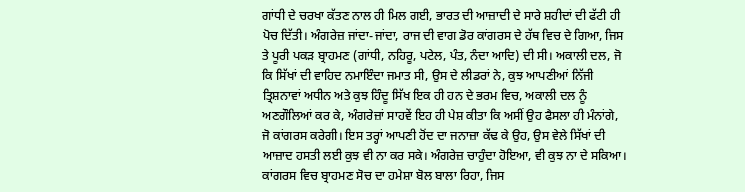ਗਾਂਧੀ ਦੇ ਚਰਖਾ ਕੱਤਣ ਨਾਲ ਹੀ ਮਿਲ ਗਈ, ਭਾਰਤ ਦੀ ਆਜ਼ਾਦੀ ਦੇ ਸਾਰੇ ਸ਼ਹੀਦਾਂ ਦੀ ਫੱਟੀ ਹੀ ਪੋਚ ਦਿੱਤੀ। ਅੰਗਰੇਜ਼ ਜਾਂਦਾ-ਜਾਂਦਾ, ਰਾਜ ਦੀ ਵਾਗ ਡੋਰ ਕਾਂਗਰਸ ਦੇ ਹੱਥ ਵਿਚ ਦੇ ਗਿਆ, ਜਿਸ ਤੇ ਪੂਰੀ ਪਕੜ ਬ੍ਰਾਹਮਣ (ਗਾਂਧੀ, ਨਹਿਰੂ, ਪਟੇਲ, ਪੰਤ, ਨੰਦਾ ਆਦਿ) ਦੀ ਸੀ। ਅਕਾਲੀ ਦਲ, ਜੋ ਕਿ ਸਿੱਖਾਂ ਦੀ ਵਾਹਿਦ ਨਮਾਇੰਦਾ ਜਮਾਤ ਸੀ, ਉਸ ਦੇ ਲੀਡਰਾਂ ਨੇ, ਕੁਝ ਆਪਣੀਆਂ ਨਿੱਜੀ ਤ੍ਰਿਸ਼ਨਾਵਾਂ ਅਧੀਨ ਅਤੇ ਕੁਝ ਹਿੰਦੂ ਸਿੱਖ ਇਕ ਹੀ ਹਨ ਦੇ ਭਰਮ ਵਿਚ, ਅਕਾਲੀ ਦਲ ਨੂੰ ਅਣਗੌਲਿਆਂ ਕਰ ਕੇ, ਅੰਗਰੇਜ਼ਾਂ ਸਾਹਵੇਂ ਇਹ ਹੀ ਪੇਸ਼ ਕੀਤਾ ਕਿ ਅਸੀਂ ਉਹ ਫੈਸਲਾ ਹੀ ਮੰਨਾਂਗੇ, ਜੋ ਕਾਂਗਰਸ ਕਰੇਗੀ। ਇਸ ਤਰ੍ਹਾਂ ਆਪਣੀ ਹੋਂਦ ਦਾ ਜਨਾਜ਼ਾ ਕੱਢ ਕੇ ਉਹ, ਉਸ ਵੇਲੇ ਸਿੱਖਾਂ ਦੀ ਆਜ਼ਾਦ ਹਸਤੀ ਲਈ ਕੁਝ ਵੀ ਨਾ ਕਰ ਸਕੇ। ਅੰਗਰੇਜ਼ ਚਾਹੁੰਦਾ ਹੋਇਆ, ਵੀ ਕੁਝ ਨਾ ਦੇ ਸਕਿਆ। ਕਾਂਗਰਸ ਵਿਚ ਬ੍ਰਾਹਮਣ ਸੋਚ ਦਾ ਹਮੇਸ਼ਾ ਬੋਲ ਬਾਲਾ ਰਿਹਾ, ਜਿਸ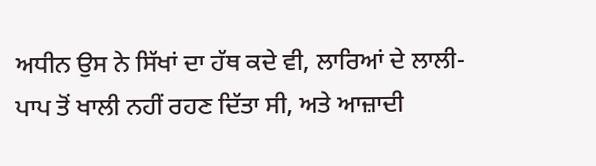ਅਧੀਨ ਉਸ ਨੇ ਸਿੱਖਾਂ ਦਾ ਹੱਥ ਕਦੇ ਵੀ, ਲਾਰਿਆਂ ਦੇ ਲਾਲੀ-ਪਾਪ ਤੋਂ ਖਾਲੀ ਨਹੀਂ ਰਹਣ ਦਿੱਤਾ ਸੀ, ਅਤੇ ਆਜ਼ਾਦੀ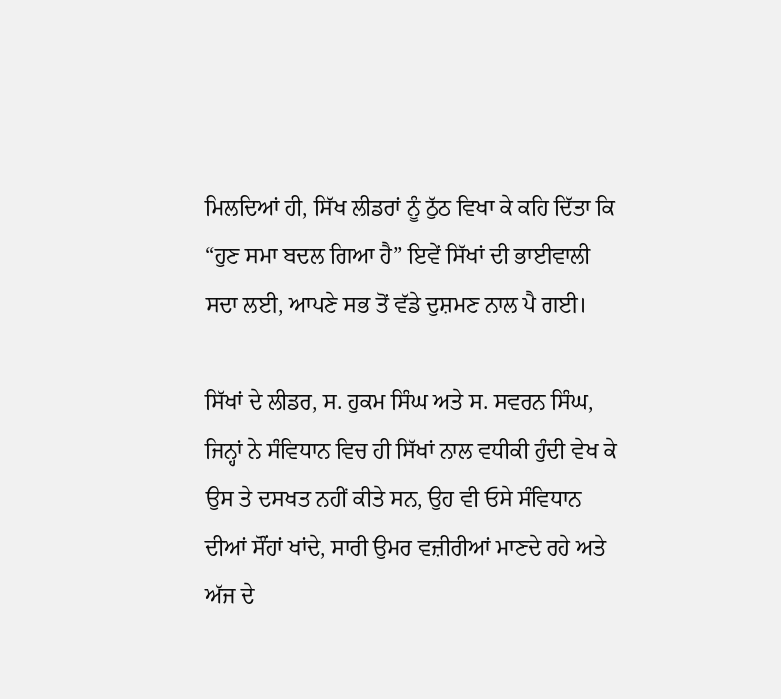ਮਿਲਦਿਆਂ ਹੀ, ਸਿੱਖ ਲੀਡਰਾਂ ਨੂੰ ਠੁੱਠ ਵਿਖਾ ਕੇ ਕਹਿ ਦਿੱਤਾ ਕਿ “ਹੁਣ ਸਮਾ ਬਦਲ ਗਿਆ ਹੈ” ਇਵੇਂ ਸਿੱਖਾਂ ਦੀ ਭਾਈਵਾਲੀ ਸਦਾ ਲਈ, ਆਪਣੇ ਸਭ ਤੋਂ ਵੱਡੇ ਦੁਸ਼ਮਣ ਨਾਲ ਪੈ ਗਈ।

ਸਿੱਖਾਂ ਦੇ ਲੀਡਰ, ਸ. ਹੁਕਮ ਸਿੰਘ ਅਤੇ ਸ. ਸਵਰਨ ਸਿੰਘ, ਜਿਨ੍ਹਾਂ ਨੇ ਸੰਵਿਧਾਨ ਵਿਚ ਹੀ ਸਿੱਖਾਂ ਨਾਲ ਵਧੀਕੀ ਹੁੰਦੀ ਵੇਖ ਕੇ ਉਸ ਤੇ ਦਸਖਤ ਨਹੀਂ ਕੀਤੇ ਸਨ, ਉਹ ਵੀ ਓਸੇ ਸੰਵਿਧਾਨ ਦੀਆਂ ਸੌਂਹਾਂ ਖਾਂਦੇ, ਸਾਰੀ ਉਮਰ ਵਜ਼ੀਰੀਆਂ ਮਾਣਦੇ ਰਹੇ ਅਤੇ ਅੱਜ ਦੇ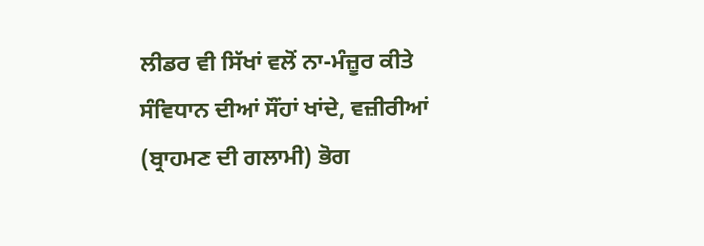ਲੀਡਰ ਵੀ ਸਿੱਖਾਂ ਵਲੋਂ ਨਾ-ਮੰਜ਼ੂਰ ਕੀਤੇ ਸੰਵਿਧਾਨ ਦੀਆਂ ਸੌਂਹਾਂ ਖਾਂਦੇ, ਵਜ਼ੀਰੀਆਂ (ਬ੍ਰਾਹਮਣ ਦੀ ਗਲਾਮੀ) ਭੋਗ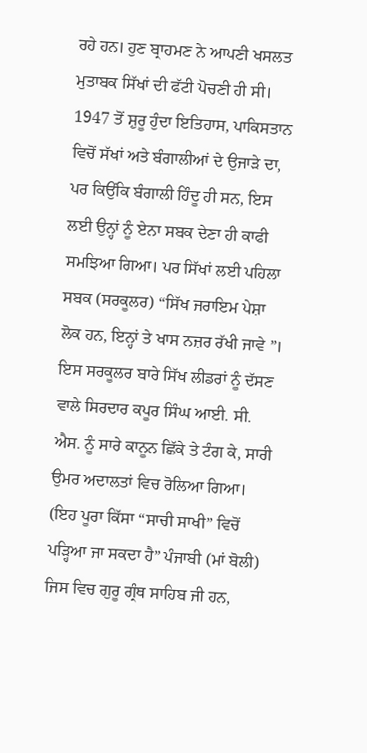ਰਹੇ ਹਨ। ਹੁਣ ਬ੍ਰਾਹਮਣ ਨੇ ਆਪਣੀ ਖਸਲਤ ਮੁਤਾਬਕ ਸਿੱਖਾਂ ਦੀ ਫੱਟੀ ਪੋਚਣੀ ਹੀ ਸੀ। 1947 ਤੋਂ ਸ਼ੁਰੂ ਹੁੰਦਾ ਇਤਿਹਾਸ, ਪਾਕਿਸਤਾਨ ਵਿਚੋਂ ਸੱਖਾਂ ਅਤੇ ਬੰਗਾਲੀਆਂ ਦੇ ਉਜਾੜੇ ਦਾ, ਪਰ ਕਿਉਂਕਿ ਬੰਗਾਲੀ ਹਿੰਦੂ ਹੀ ਸਨ, ਇਸ ਲਈ ਉਨ੍ਹਾਂ ਨੂੰ ਏਨਾ ਸਬਕ ਦੇਣਾ ਹੀ ਕਾਫੀ ਸਮਝਿਆ ਗਿਆ। ਪਰ ਸਿੱਖਾਂ ਲਈ ਪਹਿਲਾ ਸਬਕ (ਸਰਕੂਲਰ) “ਸਿੱਖ ਜਰਾਇਮ ਪੇਸ਼ਾ ਲੋਕ ਹਨ, ਇਨ੍ਹਾਂ ਤੇ ਖਾਸ ਨਜ਼ਰ ਰੱਖੀ ਜਾਵੇ ”। ਇਸ ਸਰਕੂਲਰ ਬਾਰੇ ਸਿੱਖ ਲੀਡਰਾਂ ਨੂੰ ਦੱਸਣ ਵਾਲੇ ਸਿਰਦਾਰ ਕਪੂਰ ਸਿੰਘ ਆਈ. ਸੀ. ਐਸ. ਨੂੰ ਸਾਰੇ ਕਾਨੂਨ ਛਿੱਕੇ ਤੇ ਟੰਗ ਕੇ, ਸਾਰੀ ਉਮਰ ਅਦਾਲਤਾਂ ਵਿਚ ਰੋਲਿਆ ਗਿਆ। (ਇਹ ਪੂਰਾ ਕਿੱਸਾ “ਸਾਚੀ ਸਾਖੀ” ਵਿਚੋਂ ਪੜ੍ਹਿਆ ਜਾ ਸਕਦਾ ਹੈ” ਪੰਜਾਬੀ (ਮਾਂ ਬੋਲੀ) ਜਿਸ ਵਿਚ ਗੁਰੂ ਗ੍ਰੰਥ ਸਾਹਿਬ ਜੀ ਹਨ,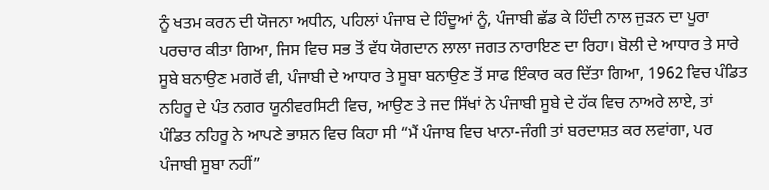ਨੂੰ ਖਤਮ ਕਰਨ ਦੀ ਯੋਜਨਾ ਅਧੀਨ, ਪਹਿਲਾਂ ਪੰਜਾਬ ਦੇ ਹਿੰਦੂਆਂ ਨੂੰ, ਪੰਜਾਬੀ ਛੱਡ ਕੇ ਹਿੰਦੀ ਨਾਲ ਜੁੜਨ ਦਾ ਪੂਰਾ ਪਰਚਾਰ ਕੀਤਾ ਗਿਆ, ਜਿਸ ਵਿਚ ਸਭ ਤੋਂ ਵੱਧ ਯੋਗਦਾਨ ਲਾਲਾ ਜਗਤ ਨਾਰਾਇਣ ਦਾ ਰਿਹਾ। ਬੋਲੀ ਦੇ ਆਧਾਰ ਤੇ ਸਾਰੇ ਸੂਬੇ ਬਨਾਉਣ ਮਗਰੋਂ ਵੀ, ਪੰਜਾਬੀ ਦੇ ਆਧਾਰ ਤੇ ਸੂਬਾ ਬਨਾਉਣ ਤੋਂ ਸਾਫ ਇੰਕਾਰ ਕਰ ਦਿੱਤਾ ਗਿਆ, 1962 ਵਿਚ ਪੰਡਿਤ ਨਹਿਰੂ ਦੇ ਪੰਤ ਨਗਰ ਯੂਨੀਵਰਸਿਟੀ ਵਿਚ, ਆਉਣ ਤੇ ਜਦ ਸਿੱਖਾਂ ਨੇ ਪੰਜਾਬੀ ਸੂਬੇ ਦੇ ਹੱਕ ਵਿਚ ਨਾਅਰੇ ਲਾਏ, ਤਾਂ ਪੰਡਿਤ ਨਹਿਰੂ ਨੇ ਆਪਣੇ ਭਾਸ਼ਨ ਵਿਚ ਕਿਹਾ ਸੀ “ਮੈਂ ਪੰਜਾਬ ਵਿਚ ਖਾਨਾ-ਜੰਗੀ ਤਾਂ ਬਰਦਾਸ਼ਤ ਕਰ ਲਵਾਂਗਾ, ਪਰ ਪੰਜਾਬੀ ਸੂਬਾ ਨਹੀਂ”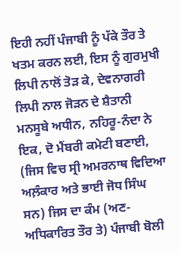ਇਹੀ ਨਹੀਂ ਪੰਜਾਬੀ ਨੂੰ ਪੱਕੇ ਤੌਰ ਤੇ ਖਤਮ ਕਰਨ ਲਈ, ਇਸ ਨੂੰ ਗੁਰਮੁਖੀ ਲਿਪੀ ਨਾਲੋਂ ਤੋੜ ਕੇ, ਦੇਵਨਾਗਰੀ ਲਿਪੀ ਨਾਲ ਜੋੜਨ ਦੇ ਸ਼ੈਤਾਨੀ ਮਨਸੂਬੇ ਅਧੀਨ, ਨਹਿਰੂ-ਨੰਦਾ ਨੇ ਇਕ, ਦੋ ਮੈਂਬਰੀ ਕਮੇਟੀ ਬਣਾਈ, (ਜਿਸ ਵਿਚ ਸ੍ਰੀ ਅਮਰਨਾਥ ਵਿਦਿਆ ਅਲ਼ੰਕਾਰ ਅਤੇ ਭਾਈ ਜੋਧ ਸਿੰਘ ਸਨ) ਜਿਸ ਦਾ ਕੰਮ (ਅਣ-ਅਧਿਕਾਰਿਤ ਤੌਰ ਤੇ) ਪੰਜਾਬੀ ਬੋਲੀ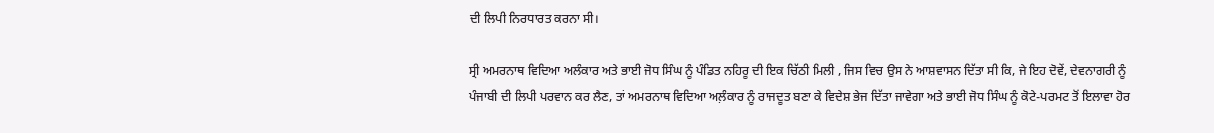ਦੀ ਲਿਪੀ ਨਿਰਧਾਰਤ ਕਰਨਾ ਸੀ।

ਸ੍ਰੀ ਅਮਰਨਾਥ ਵਿਦਿਆ ਅਲੰਕਾਰ ਅਤੇ ਭਾਈ ਜੋਧ ਸਿੰਘ ਨੂੰ ਪੰਡਿਤ ਨਹਿਰੂ ਦੀ ਇਕ ਚਿੱਠੀ ਮਿਲੀ , ਜਿਸ ਵਿਚ ਉਸ ਨੇ ਆਸ਼ਵਾਸਨ ਦਿੱਤਾ ਸੀ ਕਿ, ਜੇ ਇਹ ਦੋਵੇਂ, ਦੇਵਨਾਗਰੀ ਨੂੰ ਪੰਜਾਬੀ ਦੀ ਲਿਪੀ ਪਰਵਾਨ ਕਰ ਲੈਣ, ਤਾਂ ਅਮਰਨਾਥ ਵਿਦਿਆ ਅਲ਼ੰਕਾਰ ਨੂੰ ਰਾਜਦੂਤ ਬਣਾ ਕੇ ਵਿਦੇਸ਼ ਭੇਜ ਦਿੱਤਾ ਜਾਵੇਗਾ ਅਤੇ ਭਾਈ ਜੋਧ ਸਿੰਘ ਨੂੰ ਕੋਟੇ-ਪਰਮਟ ਤੋਂ ਇਲਾਵਾ ਹੋਰ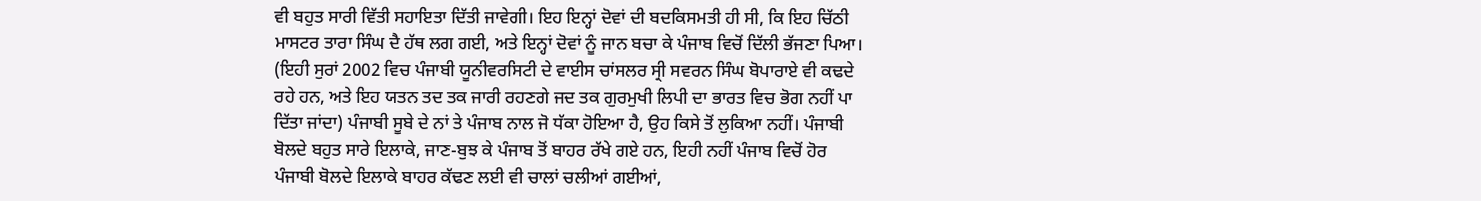ਵੀ ਬਹੁਤ ਸਾਰੀ ਵਿੱਤੀ ਸਹਾਇਤਾ ਦਿੱਤੀ ਜਾਵੇਗੀ। ਇਹ ਇਨ੍ਹਾਂ ਦੋਵਾਂ ਦੀ ਬਦਕਿਸਮਤੀ ਹੀ ਸੀ, ਕਿ ਇਹ ਚਿੱਠੀ ਮਾਸਟਰ ਤਾਰਾ ਸਿੰਘ ਦੈ ਹੱਥ ਲਗ ਗਈ, ਅਤੇ ਇਨ੍ਹਾਂ ਦੋਵਾਂ ਨੂੰ ਜਾਨ ਬਚਾ ਕੇ ਪੰਜਾਬ ਵਿਚੋਂ ਦਿੱਲੀ ਭੱਜਣਾ ਪਿਆ। (ਇਹੀ ਸੁਰਾਂ 2002 ਵਿਚ ਪੰਜਾਬੀ ਯੂਨੀਵਰਸਿਟੀ ਦੇ ਵਾਈਸ ਚਾਂਸਲਰ ਸ੍ਰੀ ਸਵਰਨ ਸਿੰਘ ਬੋਪਾਰਾਏ ਵੀ ਕਢਦੇ ਰਹੇ ਹਨ, ਅਤੇ ਇਹ ਯਤਨ ਤਦ ਤਕ ਜਾਰੀ ਰਹਣਗੇ ਜਦ ਤਕ ਗੁਰਮੁਖੀ ਲਿਪੀ ਦਾ ਭਾਰਤ ਵਿਚ ਭੋਗ ਨਹੀਂ ਪਾ ਦਿੱਤਾ ਜਾਂਦਾ) ਪੰਜਾਬੀ ਸੂਬੇ ਦੇ ਨਾਂ ਤੇ ਪੰਜਾਬ ਨਾਲ ਜੋ ਧੱਕਾ ਹੋਇਆ ਹੈ, ਉਹ ਕਿਸੇ ਤੋਂ ਲੁਕਿਆ ਨਹੀਂ। ਪੰਜਾਬੀ ਬੋਲਦੇ ਬਹੁਤ ਸਾਰੇ ਇਲਾਕੇ, ਜਾਣ-ਬੁਝ ਕੇ ਪੰਜਾਬ ਤੋਂ ਬਾਹਰ ਰੱਖੇ ਗਏ ਹਨ, ਇਹੀ ਨਹੀਂ ਪੰਜਾਬ ਵਿਚੋਂ ਹੋਰ ਪੰਜਾਬੀ ਬੋਲਦੇ ਇਲਾਕੇ ਬਾਹਰ ਕੱਢਣ ਲਈ ਵੀ ਚਾਲਾਂ ਚਲੀਆਂ ਗਈਆਂ,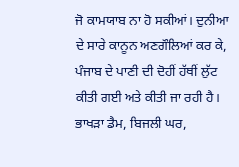ਜੋ ਕਾਮਯਾਬ ਨਾ ਹੋ ਸਕੀਆਂ। ਦੁਨੀਆ ਦੇ ਸਾਰੇ ਕਾਨੂਨ ਅਣਗੌਲਿਆਂ ਕਰ ਕੇ, ਪੰਜਾਬ ਦੇ ਪਾਣੀ ਦੀ ਦੋਹੀਂ ਹੱਥੀਂ ਲੁੱਟ ਕੀਤੀ ਗਈ ਅਤੇ ਕੀਤੀ ਜਾ ਰਹੀ ਹੈ। ਭਾਖੜਾ ਡੈਮ, ਬਿਜਲੀ ਘਰ,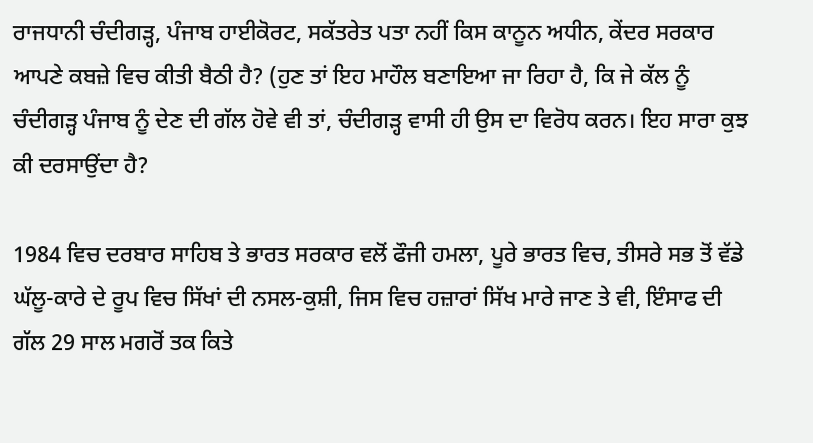ਰਾਜਧਾਨੀ ਚੰਦੀਗੜ੍ਹ, ਪੰਜਾਬ ਹਾਈਕੋਰਟ, ਸਕੱਤਰੇਤ ਪਤਾ ਨਹੀਂ ਕਿਸ ਕਾਨੂਨ ਅਧੀਨ, ਕੇਂਦਰ ਸਰਕਾਰ ਆਪਣੇ ਕਬਜ਼ੇ ਵਿਚ ਕੀਤੀ ਬੈਠੀ ਹੈ? (ਹੁਣ ਤਾਂ ਇਹ ਮਾਹੌਲ ਬਣਾਇਆ ਜਾ ਰਿਹਾ ਹੈ, ਕਿ ਜੇ ਕੱਲ ਨੂੰ ਚੰਦੀਗੜ੍ਹ ਪੰਜਾਬ ਨੂੰ ਦੇਣ ਦੀ ਗੱਲ ਹੋਵੇ ਵੀ ਤਾਂ, ਚੰਦੀਗੜ੍ਹ ਵਾਸੀ ਹੀ ਉਸ ਦਾ ਵਿਰੋਧ ਕਰਨ। ਇਹ ਸਾਰਾ ਕੁਝ ਕੀ ਦਰਸਾਉਂਦਾ ਹੈ?

1984 ਵਿਚ ਦਰਬਾਰ ਸਾਹਿਬ ਤੇ ਭਾਰਤ ਸਰਕਾਰ ਵਲੋਂ ਫੌਜੀ ਹਮਲਾ, ਪੂਰੇ ਭਾਰਤ ਵਿਚ, ਤੀਸਰੇ ਸਭ ਤੋਂ ਵੱਡੇ ਘੱਲੂ-ਕਾਰੇ ਦੇ ਰੂਪ ਵਿਚ ਸਿੱਖਾਂ ਦੀ ਨਸਲ-ਕੁਸ਼ੀ, ਜਿਸ ਵਿਚ ਹਜ਼ਾਰਾਂ ਸਿੱਖ ਮਾਰੇ ਜਾਣ ਤੇ ਵੀ, ਇੰਸਾਫ ਦੀ ਗੱਲ 29 ਸਾਲ ਮਗਰੋਂ ਤਕ ਕਿਤੇ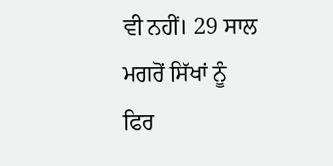ਵੀ ਨਹੀਂ। 29 ਸਾਲ ਮਗਰੋਂ ਸਿੱਖਾਂ ਨੂੰ ਫਿਰ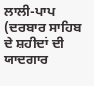ਲਾਲੀ-ਪਾਪ (ਦਰਬਾਰ ਸਾਹਿਬ ਦੇ ਸ਼ਹੀਦਾਂ ਦੀ ਯਾਦਗਾਰ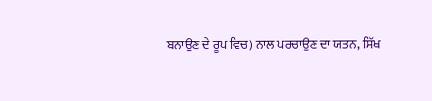ਬਨਾਉਣ ਦੇ ਰੂਪ ਵਿਚ) ਨਾਲ ਪਰਚਾਉਣ ਦਾ ਯਤਨ, ਸਿੱਖ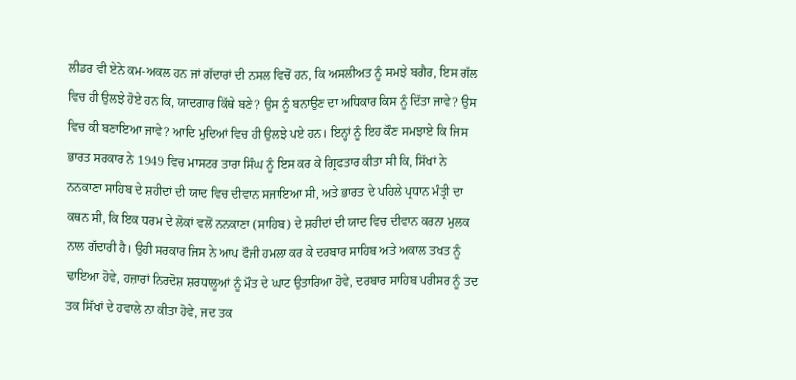ਲੀਡਰ ਵੀ ਏਨੇ ਕਮ-ਅਕਲ ਹਨ ਜਾਂ ਗੱਦਾਰਾਂ ਦੀ ਨਸਲ ਵਿਚੋਂ ਹਨ, ਕਿ ਅਸਲੀਅਤ ਨੂੰ ਸਮਝੇ ਬਗੈਰ, ਇਸ ਗੱਲ ਵਿਚ ਹੀ ਉਲਝੇ ਹੋਏ ਹਨ ਕਿ, ਯਾਦਗਾਰ ਕਿੱਥੇ ਬਣੇ? ਉਸ ਨੂੰ ਬਨਾਉਣ ਦਾ ਅਧਿਕਾਰ ਕਿਸ ਨੂੰ ਦਿੱਤਾ ਜਾਵੇ? ਉਸ ਵਿਚ ਕੀ ਬਣਾਇਆ ਜਾਵੇ? ਆਦਿ ਮੁਦਿਆਂ ਵਿਚ ਹੀ ਉਲਝੇ ਪਏ ਹਨ। ਇਨ੍ਹਾਂ ਨੂੰ ਇਹ ਕੌਣ ਸਮਝਾਏ ਕਿ ਜਿਸ ਭਾਰਤ ਸਰਕਾਰ ਨੇ 1949 ਵਿਚ ਮਾਸਟਰ ਤਾਰਾ ਸਿੰਘ ਨੂੰ ਇਸ ਕਰ ਕੇ ਗ੍ਰਿਫਤਾਰ ਕੀਤਾ ਸੀ ਕਿ, ਸਿੱਖਾਂ ਨੇ ਨਨਕਾਣਾ ਸਾਹਿਬ ਦੇ ਸ਼ਹੀਦਾਂ ਦੀ ਯਾਦ ਵਿਚ ਦੀਵਾਨ ਸਜਾਇਆ ਸੀ, ਅਤੇ ਭਾਰਤ ਦੇ ਪਹਿਲੇ ਪ੍ਰਧਾਨ ਮੰਤ੍ਰੀ ਦਾ ਕਥਨ ਸੀ, ਕਿ ਇਕ ਧਰਮ ਦੇ ਲੋਕਾਂ ਵਲੋਂ ਨਨਕਾਣਾ (ਸਾਹਿਬ) ਦੇ ਸ਼ਹੀਦਾਂ ਦੀ ਯਾਦ ਵਿਚ ਦੀਵਾਨ ਕਰਨਾ ਮੁਲਕ ਨਾਲ ਗੱਦਾਰੀ ਹੈ। ਉਹੀ ਸਰਕਾਰ ਜਿਸ ਨੇ ਆਪ ਫੌਜੀ ਹਮਲਾ ਕਰ ਕੇ ਦਰਬਾਰ ਸਾਹਿਬ ਅਤੇ ਅਕਾਲ ਤਖਤ ਨੂੰ ਢਾਇਆ ਹੋਵੇ, ਹਜ਼ਾਰਾਂ ਨਿਰਦੋਸ਼ ਸ਼ਰਧਾਲੂਆਂ ਨੂੰ ਮੌਤ ਦੇ ਘਾਟ ਉਤਾਰਿਆ ਹੋਵੇ, ਦਰਬਾਰ ਸਾਹਿਬ ਪਰੀਸਰ ਨੂੰ ਤਦ ਤਕ ਸਿੱਖਾਂ ਦੇ ਹਵਾਲੇ ਨਾ ਕੀਤਾ ਹੋਵੇ, ਜਦ ਤਕ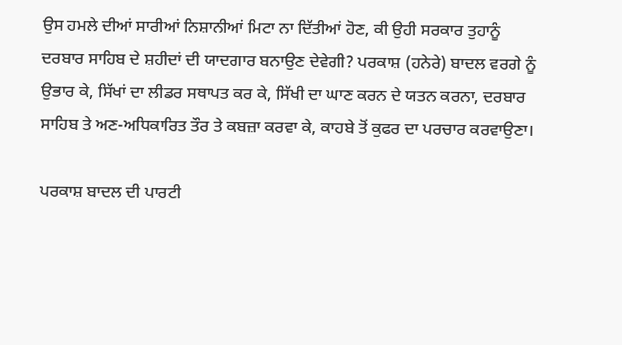ਉਸ ਹਮਲੇ ਦੀਆਂ ਸਾਰੀਆਂ ਨਿਸ਼ਾਨੀਆਂ ਮਿਟਾ ਨਾ ਦਿੱਤੀਆਂ ਹੋਣ, ਕੀ ਉਹੀ ਸਰਕਾਰ ਤੁਹਾਨੂੰ ਦਰਬਾਰ ਸਾਹਿਬ ਦੇ ਸ਼ਹੀਦਾਂ ਦੀ ਯਾਦਗਾਰ ਬਨਾਉਣ ਦੇਵੇਗੀ? ਪਰਕਾਸ਼ (ਹਨੇਰੇ) ਬਾਦਲ ਵਰਗੇ ਨੂੰ ਉਭਾਰ ਕੇ, ਸਿੱਖਾਂ ਦਾ ਲੀਡਰ ਸਥਾਪਤ ਕਰ ਕੇ, ਸਿੱਖੀ ਦਾ ਘਾਣ ਕਰਨ ਦੇ ਯਤਨ ਕਰਨਾ, ਦਰਬਾਰ ਸਾਹਿਬ ਤੇ ਅਣ-ਅਧਿਕਾਰਿਤ ਤੌਰ ਤੇ ਕਬਜ਼ਾ ਕਰਵਾ ਕੇ, ਕਾਹਬੇ ਤੋਂ ਕੁਫਰ ਦਾ ਪਰਚਾਰ ਕਰਵਾਉਣਾ।

ਪਰਕਾਸ਼ ਬਾਦਲ ਦੀ ਪਾਰਟੀ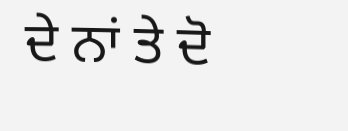ਦੇ ਨਾਂ ਤੇ ਦੋ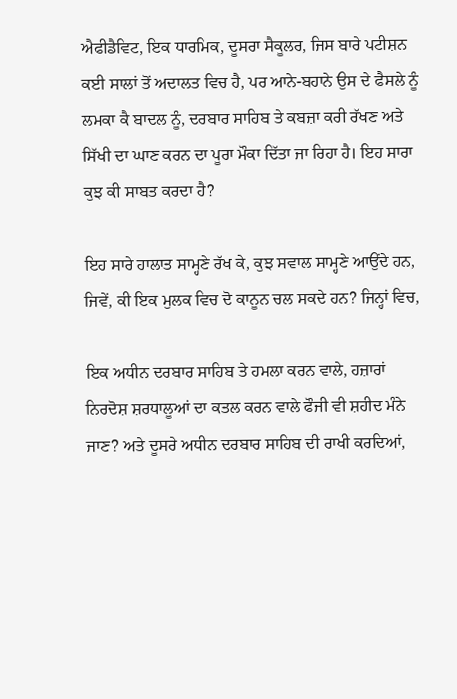ਐਫੀਡੈਵਿਟ, ਇਕ ਧਾਰਮਿਕ, ਦੂਸਰਾ ਸੈਕੂਲਰ, ਜਿਸ ਬਾਰੇ ਪਟੀਸ਼ਨ ਕਈ ਸਾਲਾਂ ਤੋਂ ਅਦਾਲਤ ਵਿਚ ਹੈ, ਪਰ ਆਨੇ-ਬਹਾਨੇ ਉਸ ਦੇ ਫੈਸਲੇ ਨੂੰ ਲਮਕਾ ਕੈ ਬਾਦਲ ਨੂੰ, ਦਰਬਾਰ ਸਾਹਿਬ ਤੇ ਕਬਜ਼ਾ ਕਰੀ ਰੱਖਣ ਅਤੇ ਸਿੱਖੀ ਦਾ ਘਾਣ ਕਰਨ ਦਾ ਪੂਰਾ ਮੌਕਾ ਦਿੱਤਾ ਜਾ ਰਿਹਾ ਹੈ। ਇਹ ਸਾਰਾ ਕੁਝ ਕੀ ਸਾਬਤ ਕਰਦਾ ਹੈ?

ਇਹ ਸਾਰੇ ਹਾਲਾਤ ਸਾਮ੍ਹਣੇ ਰੱਖ ਕੇ, ਕੁਝ ਸਵਾਲ ਸਾਮ੍ਹਣੇ ਆਉਂਦੇ ਹਨ, ਜਿਵੇਂ, ਕੀ ਇਕ ਮੁਲਕ ਵਿਚ ਦੋ ਕਾਨੂਨ ਚਲ ਸਕਦੇ ਹਨ? ਜਿਨ੍ਹਾਂ ਵਿਚ,

ਇਕ ਅਧੀਨ ਦਰਬਾਰ ਸਾਹਿਬ ਤੇ ਹਮਲਾ ਕਰਨ ਵਾਲੇ, ਹਜ਼ਾਰਾਂ ਨਿਰਦੋਸ਼ ਸ਼ਰਧਾਲੂਆਂ ਦਾ ਕਤਲ ਕਰਨ ਵਾਲੇ ਫੌਜੀ ਵੀ ਸ਼ਹੀਦ ਮੰਨੇ ਜਾਣ? ਅਤੇ ਦੂਸਰੇ ਅਧੀਨ ਦਰਬਾਰ ਸਾਹਿਬ ਦੀ ਰਾਖੀ ਕਰਦਿਆਂ,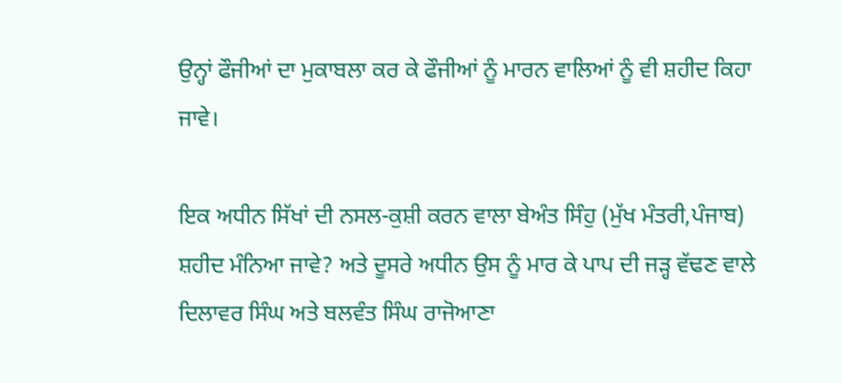ਉਨ੍ਹਾਂ ਫੌਜੀਆਂ ਦਾ ਮੁਕਾਬਲਾ ਕਰ ਕੇ ਫੌਜੀਆਂ ਨੂੰ ਮਾਰਨ ਵਾਲਿਆਂ ਨੂੰ ਵੀ ਸ਼ਹੀਦ ਕਿਹਾ ਜਾਵੇ।

ਇਕ ਅਧੀਨ ਸਿੱਖਾਂ ਦੀ ਨਸਲ-ਕੁਸ਼ੀ ਕਰਨ ਵਾਲਾ ਬੇਅੰਤ ਸਿੰਹੁ (ਮੁੱਖ ਮੰਤਰੀ,ਪੰਜਾਬ) ਸ਼ਹੀਦ ਮੰਨਿਆ ਜਾਵੇ? ਅਤੇ ਦੂਸਰੇ ਅਧੀਨ ਉਸ ਨੂੰ ਮਾਰ ਕੇ ਪਾਪ ਦੀ ਜੜ੍ਹ ਵੱਢਣ ਵਾਲੇ ਦਿਲਾਵਰ ਸਿੰਘ ਅਤੇ ਬਲਵੰਤ ਸਿੰਘ ਰਾਜੋਆਣਾ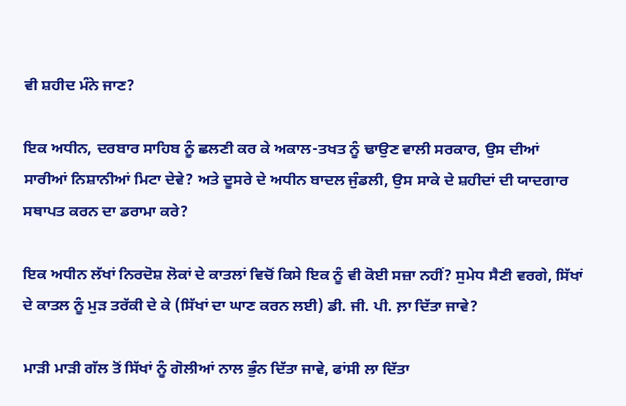ਵੀ ਸ਼ਹੀਦ ਮੰਨੇ ਜਾਣ?

ਇਕ ਅਧੀਨ, ਦਰਬਾਰ ਸਾਹਿਬ ਨੂੰ ਛਲਣੀ ਕਰ ਕੇ ਅਕਾਲ-ਤਖਤ ਨੂੰ ਢਾਉਣ ਵਾਲੀ ਸਰਕਾਰ, ਉਸ ਦੀਆਂ ਸਾਰੀਆਂ ਨਿਸ਼ਾਨੀਆਂ ਮਿਟਾ ਦੇਵੇ? ਅਤੇ ਦੂਸਰੇ ਦੇ ਅਧੀਨ ਬਾਦਲ ਜੁੰਡਲੀ, ਉਸ ਸਾਕੇ ਦੇ ਸ਼ਹੀਦਾਂ ਦੀ ਯਾਦਗਾਰ ਸਥਾਪਤ ਕਰਨ ਦਾ ਡਰਾਮਾ ਕਰੇ?

ਇਕ ਅਧੀਨ ਲੱਖਾਂ ਨਿਰਦੋਸ਼ ਲੋਕਾਂ ਦੇ ਕਾਤਲਾਂ ਵਿਚੋਂ ਕਿਸੇ ਇਕ ਨੂੰ ਵੀ ਕੋਈ ਸਜ਼ਾ ਨਹੀਂ? ਸੁਮੇਧ ਸੈਣੀ ਵਰਗੇ, ਸਿੱਖਾਂ ਦੇ ਕਾਤਲ ਨੂੰ ਮੁੜ ਤਰੱਕੀ ਦੇ ਕੇ (ਸਿੱਖਾਂ ਦਾ ਘਾਣ ਕਰਨ ਲਈ) ਡੀ. ਜੀ. ਪੀ. ਲ਼ਾ ਦਿੱਤਾ ਜਾਵੇ?

ਮਾੜੀ ਮਾੜੀ ਗੱਲ ਤੋਂ ਸਿੱਖਾਂ ਨੂੰ ਗੋਲੀਆਂ ਨਾਲ ਭੁੰਨ ਦਿੱਤਾ ਜਾਵੇ, ਫਾਂਸੀ ਲਾ ਦਿੱਤਾ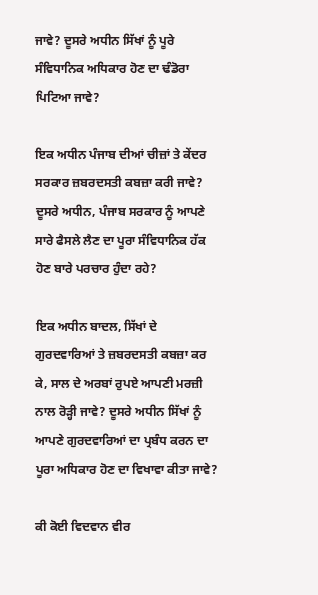ਜਾਵੇ? ਦੂਸਰੇ ਅਧੀਨ ਸਿੱਖਾਂ ਨੂੰ ਪੂਰੇ ਸੰਵਿਧਾਨਿਕ ਅਧਿਕਾਰ ਹੋਣ ਦਾ ਢੰਡੋਰਾ ਪਿਟਿਆ ਜਾਵੇ?

ਇਕ ਅਧੀਨ ਪੰਜਾਬ ਦੀਆਂ ਚੀਜ਼ਾਂ ਤੇ ਕੇਂਦਰ ਸਰਕਾਰ ਜ਼ਬਰਦਸਤੀ ਕਬਜ਼ਾ ਕਰੀ ਜਾਵੇ? ਦੂਸਰੇ ਅਧੀਨ, ਪੰਜਾਬ ਸਰਕਾਰ ਨੂੰ ਆਪਣੇ ਸਾਰੇ ਫੈਸਲੇ ਲੈਣ ਦਾ ਪੂਰਾ ਸੰਵਿਧਾਨਿਕ ਹੱਕ ਹੋਣ ਬਾਰੇ ਪਰਚਾਰ ਹੁੰਦਾ ਰਹੇ?

ਇਕ ਅਧੀਨ ਬਾਦਲ, ਸਿੱਖਾਂ ਦੇ ਗੁਰਦਵਾਰਿਆਂ ਤੇ ਜ਼ਬਰਦਸਤੀ ਕਬਜ਼ਾ ਕਰ ਕੇ, ਸਾਲ ਦੇ ਅਰਬਾਂ ਰੁਪਏ ਆਪਣੀ ਮਰਜ਼ੀ ਨਾਲ ਰੋੜ੍ਹੀ ਜਾਵੇ? ਦੂਸਰੇ ਅਧੀਨ ਸਿੱਖਾਂ ਨੂੰ ਆਪਣੇ ਗੁਰਦਵਾਰਿਆਂ ਦਾ ਪ੍ਰਬੰਧ ਕਰਨ ਦਾ ਪੂਰਾ ਅਧਿਕਾਰ ਹੋਣ ਦਾ ਵਿਖਾਵਾ ਕੀਤਾ ਜਾਵੇ?

ਕੀ ਕੋਈ ਵਿਦਵਾਨ ਵੀਰ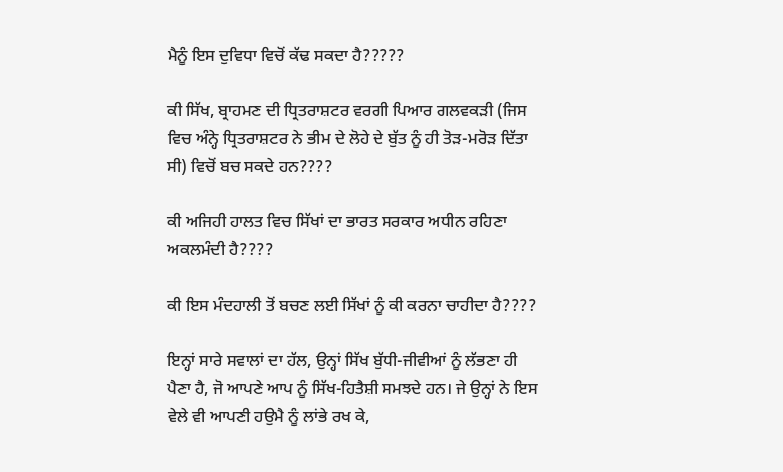ਮੈਨੂੰ ਇਸ ਦੁਵਿਧਾ ਵਿਚੋਂ ਕੱਢ ਸਕਦਾ ਹੈ?????

ਕੀ ਸਿੱਖ, ਬ੍ਰਾਹਮਣ ਦੀ ਧ੍ਰਿਤਰਾਸ਼ਟਰ ਵਰਗੀ ਪਿਆਰ ਗਲਵਕੜੀ (ਜਿਸ ਵਿਚ ਅੰਨ੍ਹੇ ਧ੍ਰਿਤਰਾਸ਼ਟਰ ਨੇ ਭੀਮ ਦੇ ਲੋਹੇ ਦੇ ਬੁੱਤ ਨੂੰ ਹੀ ਤੋੜ-ਮਰੋੜ ਦਿੱਤਾ ਸੀ) ਵਿਚੋਂ ਬਚ ਸਕਦੇ ਹਨ????

ਕੀ ਅਜਿਹੀ ਹਾਲਤ ਵਿਚ ਸਿੱਖਾਂ ਦਾ ਭਾਰਤ ਸਰਕਾਰ ਅਧੀਨ ਰਹਿਣਾ ਅਕਲਮੰਦੀ ਹੈ????

ਕੀ ਇਸ ਮੰਦਹਾਲੀ ਤੋਂ ਬਚਣ ਲਈ ਸਿੱਖਾਂ ਨੂੰ ਕੀ ਕਰਨਾ ਚਾਹੀਦਾ ਹੈ????

ਇਨ੍ਹਾਂ ਸਾਰੇ ਸਵਾਲਾਂ ਦਾ ਹੱਲ, ਉਨ੍ਹਾਂ ਸਿੱਖ ਬੁੱਧੀ-ਜੀਵੀਆਂ ਨੂੰ ਲੱਭਣਾ ਹੀ ਪੈਣਾ ਹੈ, ਜੋ ਆਪਣੇ ਆਪ ਨੂੰ ਸਿੱਖ-ਹਿਤੈਸ਼ੀ ਸਮਝਦੇ ਹਨ। ਜੇ ਉਨ੍ਹਾਂ ਨੇ ਇਸ ਵੇਲੇ ਵੀ ਆਪਣੀ ਹਉਮੈ ਨੂੰ ਲਾਂਭੇ ਰਖ ਕੇ,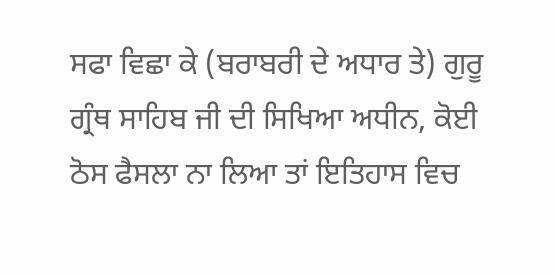ਸਫਾ ਵਿਛਾ ਕੇ (ਬਰਾਬਰੀ ਦੇ ਅਧਾਰ ਤੇ) ਗੁਰੂ ਗ੍ਰੰਥ ਸਾਹਿਬ ਜੀ ਦੀ ਸਿਖਿਆ ਅਧੀਨ, ਕੋਈ ਠੋਸ ਫੈਸਲਾ ਨਾ ਲਿਆ ਤਾਂ ਇਤਿਹਾਸ ਵਿਚ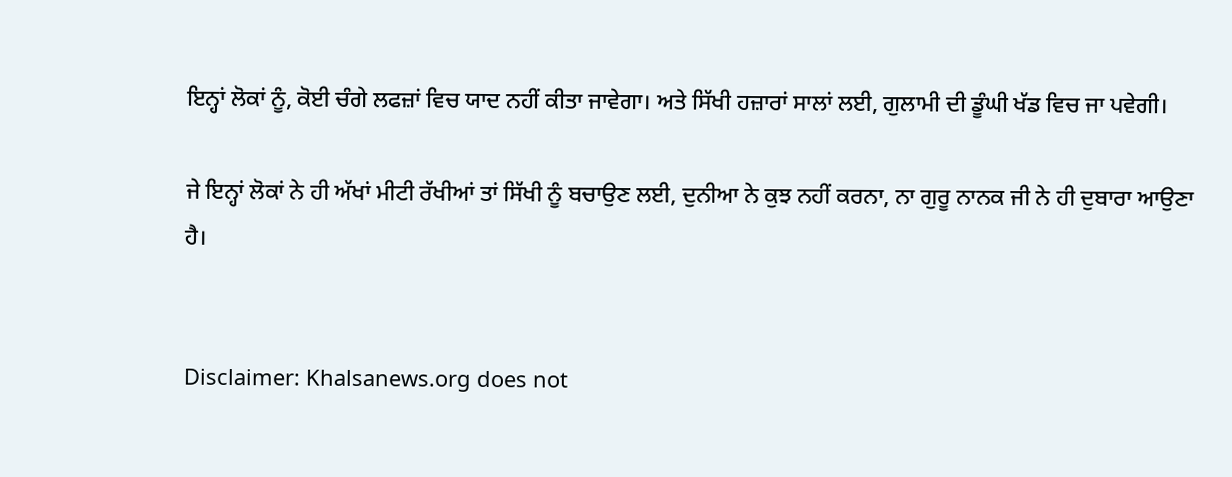ਇਨ੍ਹਾਂ ਲੋਕਾਂ ਨੂੰ, ਕੋਈ ਚੰਗੇ ਲਫਜ਼ਾਂ ਵਿਚ ਯਾਦ ਨਹੀਂ ਕੀਤਾ ਜਾਵੇਗਾ। ਅਤੇ ਸਿੱਖੀ ਹਜ਼ਾਰਾਂ ਸਾਲਾਂ ਲਈ, ਗੁਲਾਮੀ ਦੀ ਡੂੰਘੀ ਖੱਡ ਵਿਚ ਜਾ ਪਵੇਗੀ।

ਜੇ ਇਨ੍ਹਾਂ ਲੋਕਾਂ ਨੇ ਹੀ ਅੱਖਾਂ ਮੀਟੀ ਰੱਖੀਆਂ ਤਾਂ ਸਿੱਖੀ ਨੂੰ ਬਚਾਉਣ ਲਈ, ਦੁਨੀਆ ਨੇ ਕੁਝ ਨਹੀਂ ਕਰਨਾ, ਨਾ ਗੁਰੂ ਨਾਨਕ ਜੀ ਨੇ ਹੀ ਦੁਬਾਰਾ ਆਉਣਾ ਹੈ।


Disclaimer: Khalsanews.org does not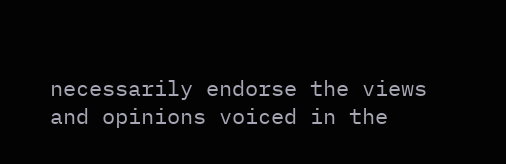necessarily endorse the views and opinions voiced in the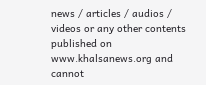news / articles / audios / videos or any other contents published on www.khalsanews.org and cannot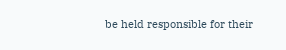be held responsible for their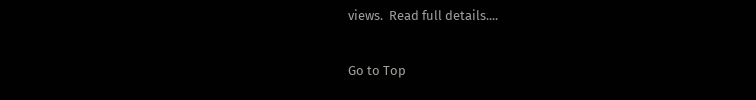views.  Read full details....

Go to Top